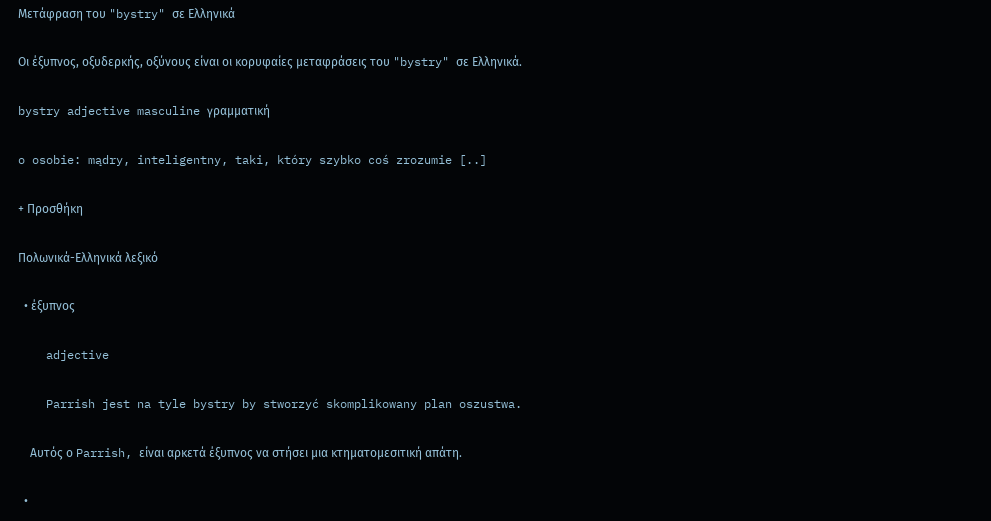Μετάφραση του "bystry" σε Ελληνικά

Οι έξυπνος, οξυδερκής, οξύνους είναι οι κορυφαίες μεταφράσεις του "bystry" σε Ελληνικά.

bystry adjective masculine γραμματική

o osobie: mądry, inteligentny, taki, który szybko coś zrozumie [..]

+ Προσθήκη

Πολωνικά-Ελληνικά λεξικό

  • έξυπνος

    adjective

    Parrish jest na tyle bystry by stworzyć skomplikowany plan oszustwa.

    Αυτός ο Parrish, είναι αρκετά έξυπνος να στήσει μια κτηματομεσιτική απάτη.

  •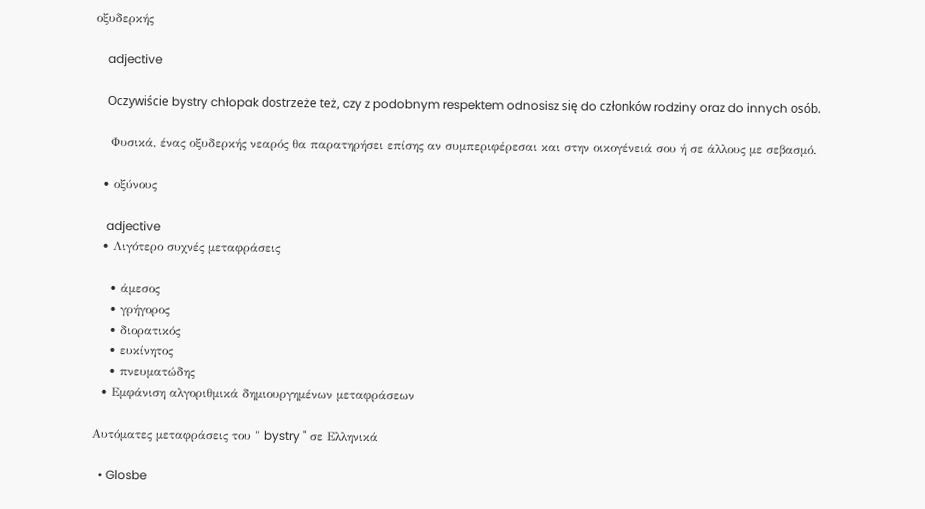οξυδερκής

    adjective

    Oczywiście bystry chłopak dostrzeże też, czy z podobnym respektem odnosisz się do członków rodziny oraz do innych osób.

    Φυσικά, ένας οξυδερκής νεαρός θα παρατηρήσει επίσης αν συμπεριφέρεσαι και στην οικογένειά σου ή σε άλλους με σεβασμό.

  • οξύνους

    adjective
  • Λιγότερο συχνές μεταφράσεις

    • άμεσος
    • γρήγορος
    • διορατικός
    • ευκίνητος
    • πνευματώδης
  • Εμφάνιση αλγοριθμικά δημιουργημένων μεταφράσεων

Αυτόματες μεταφράσεις του " bystry " σε Ελληνικά

  • Glosbe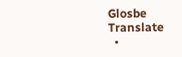Glosbe Translate
  •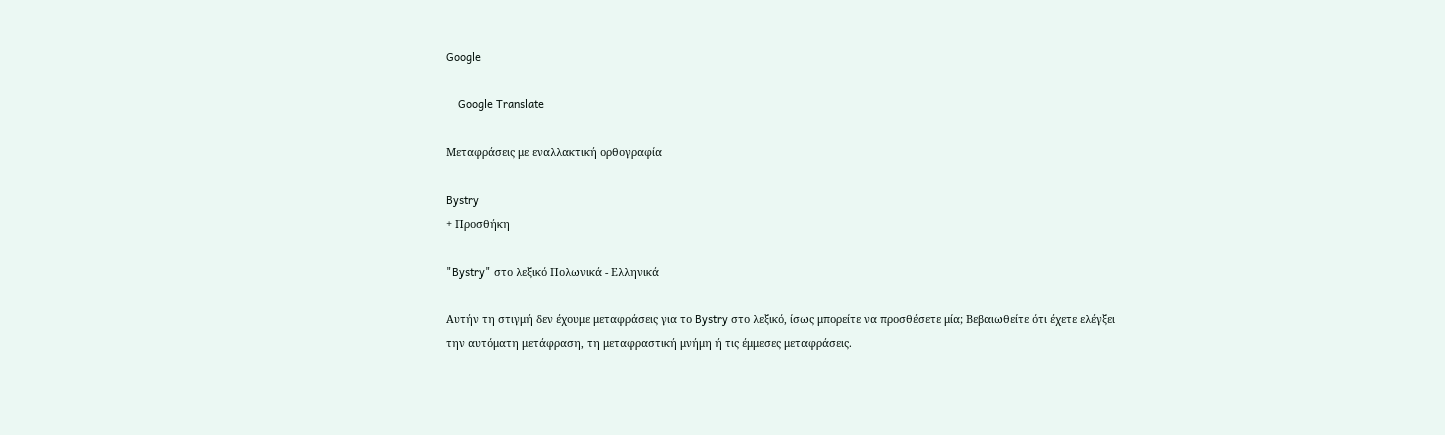Google

    Google Translate

Μεταφράσεις με εναλλακτική ορθογραφία

Bystry
+ Προσθήκη

"Bystry" στο λεξικό Πολωνικά - Ελληνικά

Αυτήν τη στιγμή δεν έχουμε μεταφράσεις για το Bystry στο λεξικό, ίσως μπορείτε να προσθέσετε μία; Βεβαιωθείτε ότι έχετε ελέγξει την αυτόματη μετάφραση, τη μεταφραστική μνήμη ή τις έμμεσες μεταφράσεις.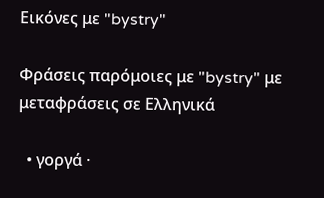Εικόνες με "bystry"

Φράσεις παρόμοιες με "bystry" με μεταφράσεις σε Ελληνικά

  • γοργά ·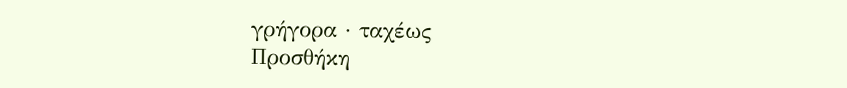γρήγορα · ταχέως
Προσθήκη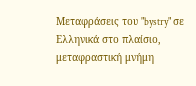Μεταφράσεις του "bystry" σε Ελληνικά στο πλαίσιο, μεταφραστική μνήμη